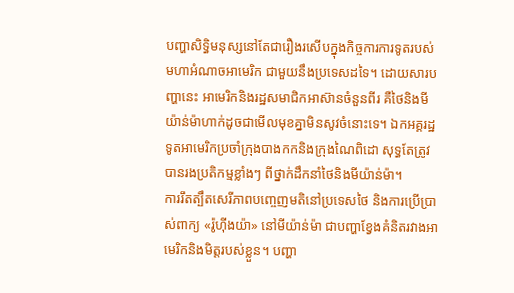បញ្ហាសិទ្ធិមនុស្សនៅតែជារឿងរសើបក្នុងកិច្ចការការទូតរបស់មហាអំណាចអាមេរិក ជាមួយនឹងប្រទេសដទៃ។ ដោយសារបញ្ហានេះ អាមេរិកនិងរដ្ឋសមាជិកអាស៊ានចំនួនពីរ គឺថៃនិងមីយ៉ាន់ម៉ាហាក់ដូចជាមើលមុខគ្នាមិនសូវចំនោះទេ។ ឯកអគ្គរដ្ឋទូតអាមេរិកប្រចាំក្រុងបាងកកនិងក្រុងណៃពិដោ សុទ្ធតែត្រូវបានរងប្រតិកម្មខ្លាំងៗ ពីថ្នាក់ដឹកនាំថៃនិងមីយ៉ាន់ម៉ា។
ការរឹតត្បឹតសេរីភាពបញ្ចេញមតិនៅប្រទេសថៃ និងការប្រើប្រាស់ពាក្យ «រ៉ូហ៊ីងយ៉ា» នៅមីយ៉ាន់ម៉ា ជាបញ្ហាខ្វែងគំនិតរវាងអាមេរិកនិងមិត្តរបស់ខ្លួន។ បញ្ហា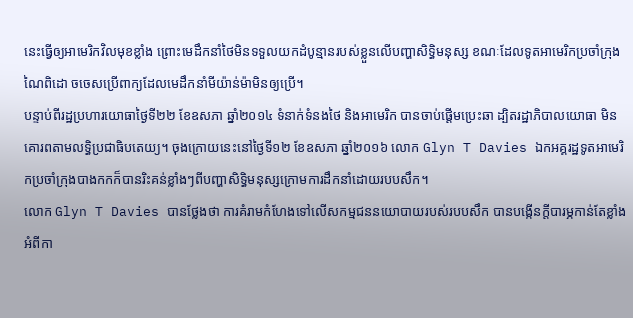នេះធ្វើឲ្យអាមេរិកវិលមុខខ្លាំង ព្រោះមេដឹកនាំថៃមិនទទួលយកដំបូន្មានរបស់ខ្លួនលើបញ្ហាសិទ្ធិមនុស្ស ខណៈដែលទូតអាមេរិកប្រចាំក្រុងណៃពិដោ ចចេសប្រើពាក្យដែលមេដឹកនាំមីយ៉ាន់ម៉ាមិនឲ្យប្រើ។
បន្ទាប់ពីរដ្ឋប្រហារយោធាថ្ងៃទី២២ ខែឧសភា ឆ្នាំ២០១៤ ទំនាក់ទំនងថៃ និងអាមេរិក បានចាប់ផ្តើមប្រេះឆា ដ្បិតរដ្ឋាភិបាលយោធា មិនគោរពតាមលទ្ធិប្រជាធិបតេយ្យ។ ចុងក្រោយនេះនៅថ្ងៃទី១២ ខែឧសភា ឆ្នាំ២០១៦ លោក Glyn T Davies ឯកអគ្គរដ្ឋទូតអាមេរិកប្រចាំក្រុងបាងកកក៏បានរិះគន់ខ្លាំងៗពីបញ្ហាសិទ្ធិមនុស្សក្រោមការដឹកនាំដោយរបបសឹក។
លោក Glyn T Davies បានថ្លែងថា ការគំរាមកំហែងទៅលើសកម្មជននយោបាយរបស់របបសឹក បានបង្កើនក្តីបារម្ភកាន់តែខ្លាំងអំពីកា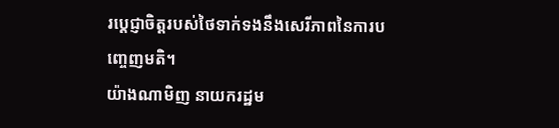រប្តេជ្ញាចិត្តរបស់ថៃទាក់ទងនឹងសេរីភាពនៃការបញ្ចេញមតិ។
យ៉ាងណាមិញ នាយករដ្ឋម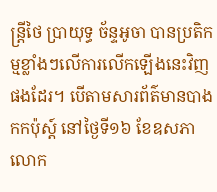ន្ត្រីថៃ ប្រាយុទ្ធ ច័ន្ទអូចា បានប្រតិកម្មខ្លាំងៗលើការលើកឡើងនេះវិញផងដែរ។ បើតាមសារព័ត៌មានបាងកកប៉ុស្ត៍ នៅថ្ងៃទី១៦ ខែឧសភា លោក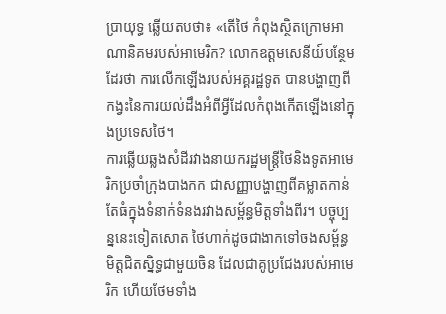ប្រាយុទ្ធ ឆ្លើយតបថា៖ «តើថៃ កំពុងស្ថិតក្រោមអាណានិគមរបស់អាមេរិក? លោកឧត្តមសេនីយ៍បន្ថែមដែរថា ការលើកឡើងរបស់អគ្គរដ្ឋទូត បានបង្ហាញពីកង្វះនៃការយល់ដឹងអំពីអ្វីដែលកំពុងកើតឡើងនៅក្នុងប្រទេសថៃ។
ការឆ្លើយឆ្លងសំដីរវាងនាយករដ្ឋមន្ត្រីថៃនិងទូតអាមេរិកប្រចាំក្រុងបាងកក ជាសញ្ញាបង្ហាញពីគម្លាតកាន់តែធំក្នុងទំនាក់ទំនងរវាងសម្ព័ន្ធមិត្តទាំងពីរ។ បច្ចុប្បន្ននេះទៀតសោត ថៃហាក់ដូចជាងាកទៅចងសម្ព័ន្ធមិត្តជិតស្និទ្ធជាមួយចិន ដែលជាគូប្រជែងរបស់អាមេរិក ហើយថែមទាំង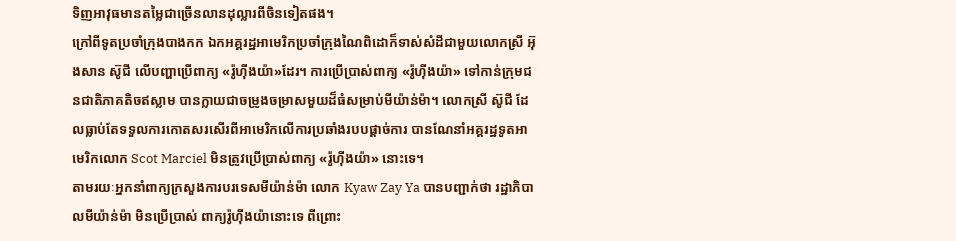ទិញអាវុធមានតម្លៃជាច្រើនលានដុល្លារពីចិនទៀតផង។
ក្រៅពីទូតប្រចាំក្រុងបាងកក ឯកអគ្គរដ្ឋអាមេរិកប្រចាំក្រុងណៃពិដោក៏ទាស់សំដីជាមួយលោកស្រី អ៊ុងសាន ស៊ូជី លើបញ្ហាប្រើពាក្យ «រ៉ូហ៊ីងយ៉ា»ដែរ។ ការប្រើប្រាស់ពាក្យ «រ៉ូហ៊ីងយ៉ា» ទៅកាន់ក្រុមជនជាតិភាគតិចឥស្លាម បានក្លាយជាចម្រូងចម្រាសមួយដ៏ធំសម្រាប់មីយ៉ាន់ម៉ា។ លោកស្រី ស៊ូជី ដែលធ្លាប់តែទទួលការកោតសរសើរពីអាមេរិកលើការប្រឆាំងរបបផ្ដាច់ការ បានណែនាំអគ្គរដ្ឋទូតអាមេរិកលោក Scot Marciel មិនត្រូវប្រើប្រាស់ពាក្យ «រ៉ូហ៊ីងយ៉ា» នោះទេ។
តាមរយៈអ្នកនាំពាក្យក្រសួងការបរទេសមីយ៉ាន់ម៉ា លោក Kyaw Zay Ya បានបញ្ជាក់ថា រដ្ឋាភិបាលមីយ៉ាន់ម៉ា មិនប្រើប្រាស់ ពាក្យរ៉ូហ៊ីងយ៉ានោះទេ ពីព្រោះ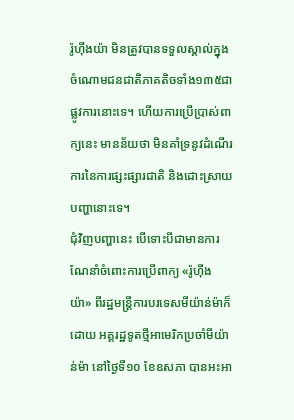រ៉ូហ៊ីងយ៉ា មិនត្រូវបានទទួលស្គាល់ក្នុងចំណោមជនជាតិភាគតិចទាំង១៣៥ជាផ្លូវការនោះទេ។ ហើយការប្រើប្រាស់ពាក្យនេះ មានន័យថា មិនគាំទ្រនូវដំណើរការនៃការផ្សះផ្សារជាតិ និងដោះស្រាយបញ្ហានោះទេ។
ជុំវិញបញ្ហានេះ បើទោះបីជាមានការណែនាំចំពោះការប្រើពាក្យ «រ៉ូហ៊ីងយ៉ា» ពីរដ្ឋមន្ត្រីការបរទេសមីយ៉ាន់ម៉ាក៏ដោយ អគ្គរដ្ឋទូតថ្មីអាមេរិកប្រចាំមីយ៉ាន់ម៉ា នៅថ្ងៃទី១០ ខែឧសភា បានអះអា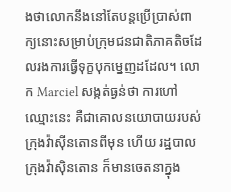ងថាលោកនឹងនៅតែបន្តប្រើប្រាស់ពាក្យនោះសម្រាប់ក្រុមជនជាតិភាគតិចដែលរងការធ្វើទុក្ខបុកម្នេញដដែល។ លោក Marciel សង្កត់ធ្ងន់ថា ការហៅឈ្មោះនេះ គឺជាគោលនយោបាយរបស់ក្រុងវ៉ាស៊ីនតោនពីមុន ហើយ រដ្ឋបាលក្រុងវ៉ាស៊ិនតោន ក៏មានចេតនាក្នុង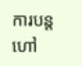ការបន្តហៅ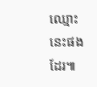ឈ្មោះនេះផងដែរ៕